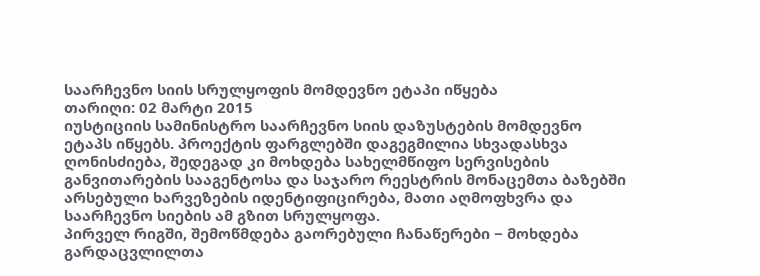საარჩევნო სიის სრულყოფის მომდევნო ეტაპი იწყება
თარიღი: 02 მარტი 2015
იუსტიციის სამინისტრო საარჩევნო სიის დაზუსტების მომდევნო ეტაპს იწყებს. პროექტის ფარგლებში დაგეგმილია სხვადასხვა ღონისძიება, შედეგად კი მოხდება სახელმწიფო სერვისების განვითარების სააგენტოსა და საჯარო რეესტრის მონაცემთა ბაზებში არსებული ხარვეზების იდენტიფიცირება, მათი აღმოფხვრა და საარჩევნო სიების ამ გზით სრულყოფა.
პირველ რიგში, შემოწმდება გაორებული ჩანაწერები − მოხდება გარდაცვლილთა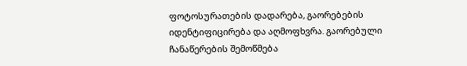ფოტოსურათების დადარება, გაორებების იდენტიფიცირება და აღმოფხვრა. გაორებული ჩანაწერების შემოწმება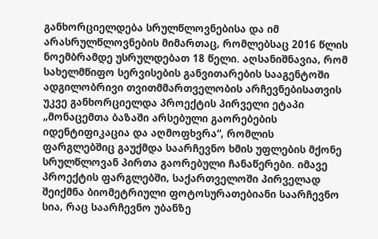განხორციელდება სრულწლოვნებისა და იმ არასრულწლოვნების მიმართაც, რომლებსაც 2016 წლის ნოემბრამდე უსრულდებათ 18 წელი. აღსანიშნავია, რომ სახელმწიფო სერვისების განვითარების სააგენტოში ადგილობრივი თვითმმართველობის არჩევნებისათვის უკვე განხორციელდა პროექტის პირველი ეტაპი „მონაცემთა ბაზაში არსებული გაორებების იდენტიფიკაცია და აღმოფხვრა“, რომლის ფარგლებშიც გაუქმდა საარჩევნო ხმის უფლების მქონე სრულწლოვან პირთა გაორებული ჩანაწერები. იმავე პროექტის ფარგლებში, საქართველოში პირველად შეიქმნა ბიომეტრიული ფოტოსურათებიანი საარჩევნო სია, რაც საარჩევნო უბანზე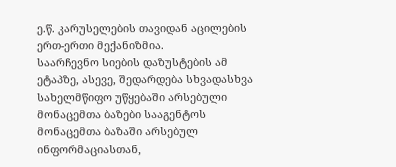ე.წ. კარუსელების თავიდან აცილების ერთ-ერთი მექანიზმია.
საარჩევნო სიების დაზუსტების ამ ეტაპზე, ასევე, შედარდება სხვადასხვა სახელმწიფო უწყებაში არსებული მონაცემთა ბაზები სააგენტოს მონაცემთა ბაზაში არსებულ ინფორმაციასთან,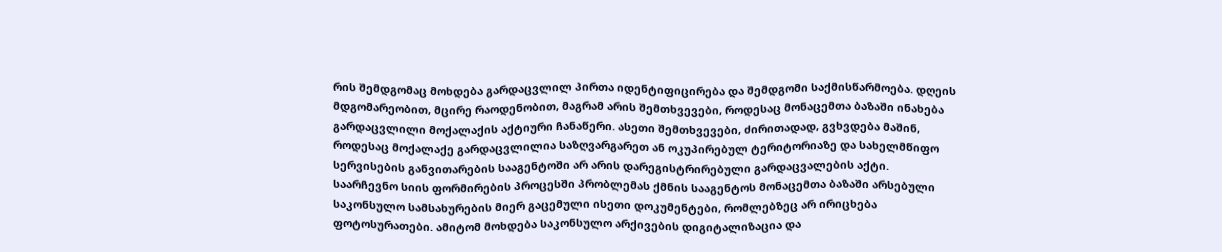რის შემდგომაც მოხდება გარდაცვლილ პირთა იდენტიფიცირება და შემდგომი საქმისწარმოება. დღეის მდგომარეობით, მცირე რაოდენობით, მაგრამ არის შემთხვევები, როდესაც მონაცემთა ბაზაში ინახება გარდაცვლილი მოქალაქის აქტიური ჩანაწერი. ასეთი შემთხვევები, ძირითადად, გვხვდება მაშინ, როდესაც მოქალაქე გარდაცვლილია საზღვარგარეთ ან ოკუპირებულ ტერიტორიაზე და სახელმწიფო სერვისების განვითარების სააგენტოში არ არის დარეგისტრირებული გარდაცვალების აქტი.
საარჩევნო სიის ფორმირების პროცესში პრობლემას ქმნის სააგენტოს მონაცემთა ბაზაში არსებული საკონსულო სამსახურების მიერ გაცემული ისეთი დოკუმენტები, რომლებზეც არ ირიცხება ფოტოსურათები. ამიტომ მოხდება საკონსულო არქივების დიგიტალიზაცია და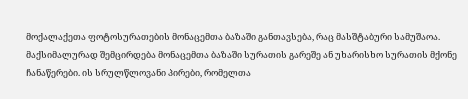მოქალაქეთა ფოტოსურათების მონაცემთა ბაზაში განთავსება, რაც მასშტაბური სამუშაოა.
მაქსიმალურად შემცირდება მონაცემთა ბაზაში სურათის გარეშე ან უხარისხო სურათის მქონე ჩანაწერები. ის სრულწლოვანი პირები, რომელთა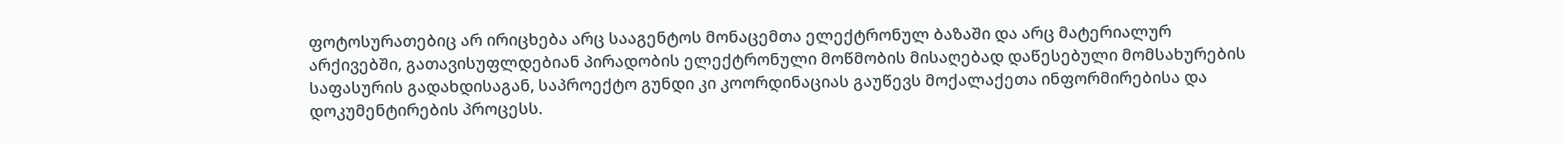ფოტოსურათებიც არ ირიცხება არც სააგენტოს მონაცემთა ელექტრონულ ბაზაში და არც მატერიალურ არქივებში, გათავისუფლდებიან პირადობის ელექტრონული მოწმობის მისაღებად დაწესებული მომსახურების საფასურის გადახდისაგან, საპროექტო გუნდი კი კოორდინაციას გაუწევს მოქალაქეთა ინფორმირებისა და დოკუმენტირების პროცესს.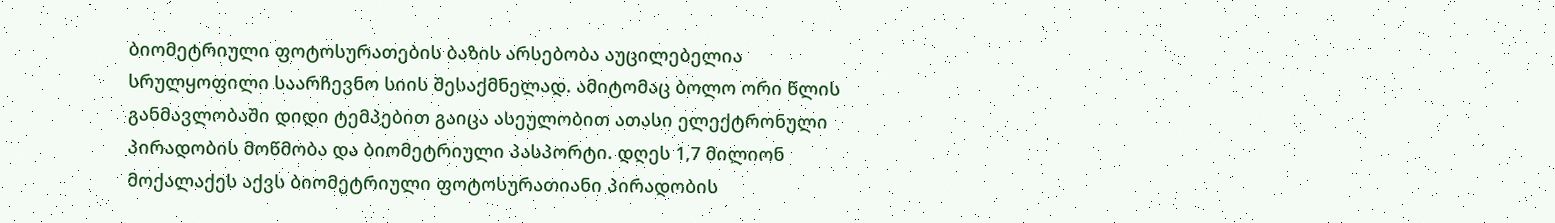ბიომეტრიული ფოტოსურათების ბაზის არსებობა აუცილებელია სრულყოფილი საარჩევნო სიის შესაქმნელად. ამიტომაც ბოლო ორი წლის განმავლობაში დიდი ტემპებით გაიცა ასეულობით ათასი ელექტრონული პირადობის მოწმობა და ბიომეტრიული პასპორტი. დღეს 1,7 მილიონ მოქალაქეს აქვს ბიომეტრიული ფოტოსურათიანი პირადობის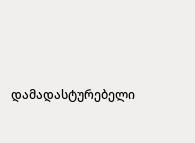დამადასტურებელი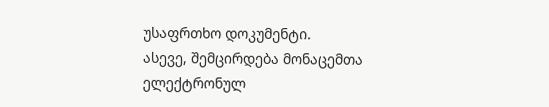უსაფრთხო დოკუმენტი.
ასევე, შემცირდება მონაცემთა ელექტრონულ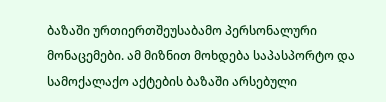ბაზაში ურთიერთშეუსაბამო პერსონალური მონაცემები. ამ მიზნით მოხდება საპასპორტო და სამოქალაქო აქტების ბაზაში არსებული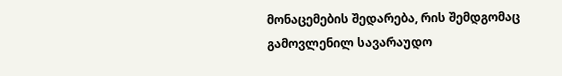მონაცემების შედარება, რის შემდგომაც გამოვლენილ სავარაუდო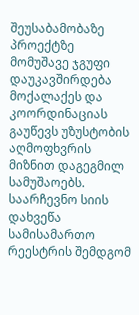შეუსაბამობაზე პროექტზე მომუშავე ჯგუფი დაუკავშირდება მოქალაქეს და კოორდინაციას გაუწევს უზუსტობის აღმოფხვრის მიზნით დაგეგმილ სამუშაოებს.
საარჩევნო სიის დახვეწა სამისამართო რეესტრის შემდგომ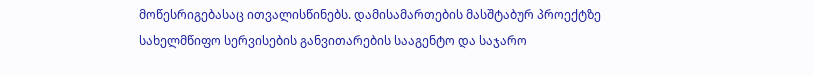მოწესრიგებასაც ითვალისწინებს. დამისამართების მასშტაბურ პროექტზე სახელმწიფო სერვისების განვითარების სააგენტო და საჯარო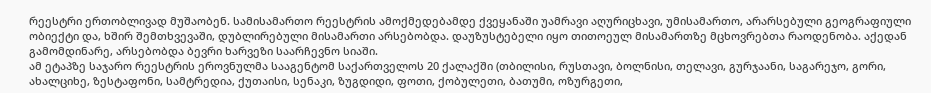რეესტრი ერთობლივად მუშაობენ. სამისამართო რეესტრის ამოქმედებამდე ქვეყანაში უამრავი აღურიცხავი, უმისამართო, არარსებული გეოგრაფიული ობიექტი და, ხშირ შემთხვევაში, დუბლირებული მისამართი არსებობდა. დაუზუსტებელი იყო თითოეულ მისამართზე მცხოვრებთა რაოდენობა. აქედან გამომდინარე, არსებობდა ბევრი ხარვეზი საარჩევნო სიაში.
ამ ეტაპზე საჯარო რეესტრის ეროვნულმა სააგენტომ საქართველოს 20 ქალაქში (თბილისი, რუსთავი, ბოლნისი, თელავი, გურჯაანი, საგარეჯო, გორი, ახალციხე, ზესტაფონი, სამტრედია, ქუთაისი, სენაკი, ზუგდიდი, ფოთი, ქობულეთი, ბათუმი, ოზურგეთი,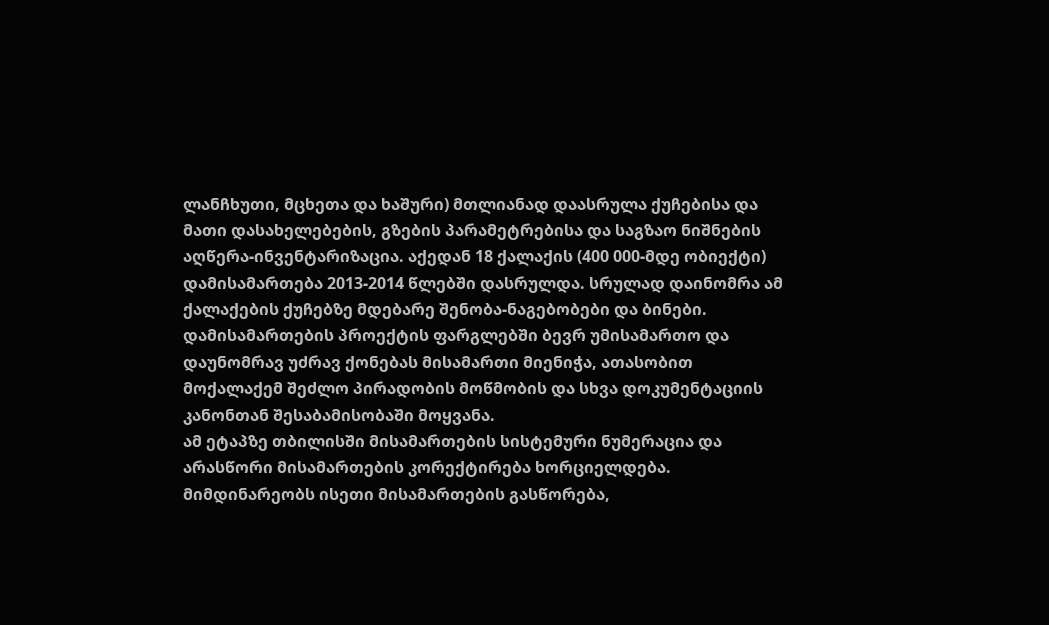ლანჩხუთი, მცხეთა და ხაშური) მთლიანად დაასრულა ქუჩებისა და მათი დასახელებების, გზების პარამეტრებისა და საგზაო ნიშნების აღწერა-ინვენტარიზაცია. აქედან 18 ქალაქის (400 000-მდე ობიექტი) დამისამართება 2013-2014 წლებში დასრულდა. სრულად დაინომრა ამ ქალაქების ქუჩებზე მდებარე შენობა-ნაგებობები და ბინები. დამისამართების პროექტის ფარგლებში ბევრ უმისამართო და დაუნომრავ უძრავ ქონებას მისამართი მიენიჭა, ათასობით მოქალაქემ შეძლო პირადობის მოწმობის და სხვა დოკუმენტაციის კანონთან შესაბამისობაში მოყვანა.
ამ ეტაპზე თბილისში მისამართების სისტემური ნუმერაცია და არასწორი მისამართების კორექტირება ხორციელდება. მიმდინარეობს ისეთი მისამართების გასწორება,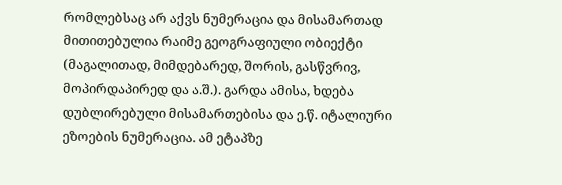რომლებსაც არ აქვს ნუმერაცია და მისამართად მითითებულია რაიმე გეოგრაფიული ობიექტი (მაგალითად, მიმდებარედ, შორის, გასწვრივ, მოპირდაპირედ და ა.შ.). გარდა ამისა, ხდება დუბლირებული მისამართებისა და ე.წ. იტალიური ეზოების ნუმერაცია. ამ ეტაპზე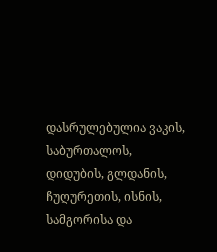დასრულებულია ვაკის, საბურთალოს, დიდუბის, გლდანის, ჩუღურეთის, ისნის, სამგორისა და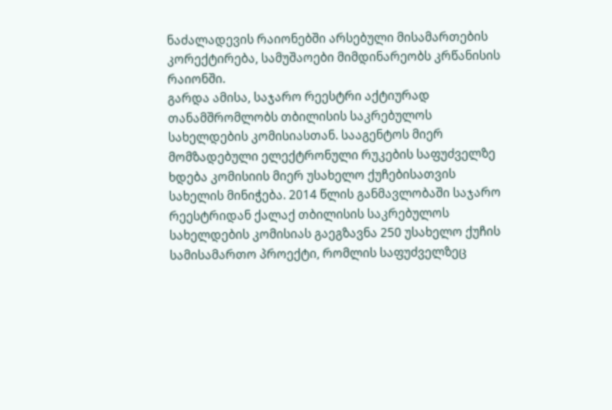ნაძალადევის რაიონებში არსებული მისამართების კორექტირება, სამუშაოები მიმდინარეობს კრწანისის რაიონში.
გარდა ამისა, საჯარო რეესტრი აქტიურად თანამშრომლობს თბილისის საკრებულოს სახელდების კომისიასთან. სააგენტოს მიერ მომზადებული ელექტრონული რუკების საფუძველზე ხდება კომისიის მიერ უსახელო ქუჩებისათვის სახელის მინიჭება. 2014 წლის განმავლობაში საჯარო რეესტრიდან ქალაქ თბილისის საკრებულოს სახელდების კომისიას გაეგზავნა 250 უსახელო ქუჩის სამისამართო პროექტი, რომლის საფუძველზეც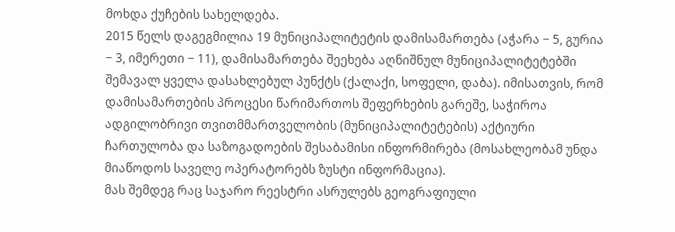მოხდა ქუჩების სახელდება.
2015 წელს დაგეგმილია 19 მუნიციპალიტეტის დამისამართება (აჭარა − 5, გურია − 3, იმერეთი − 11), დამისამართება შეეხება აღნიშნულ მუნიციპალიტეტებში შემავალ ყველა დასახლებულ პუნქტს (ქალაქი, სოფელი, დაბა). იმისათვის, რომ დამისამართების პროცესი წარიმართოს შეფერხების გარეშე, საჭიროა ადგილობრივი თვითმმართველობის (მუნიციპალიტეტების) აქტიური ჩართულობა და საზოგადოების შესაბამისი ინფორმირება (მოსახლეობამ უნდა მიაწოდოს საველე ოპერატორებს ზუსტი ინფორმაცია).
მას შემდეგ რაც საჯარო რეესტრი ასრულებს გეოგრაფიული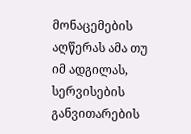მონაცემების აღწერას ამა თუ იმ ადგილას, სერვისების განვითარების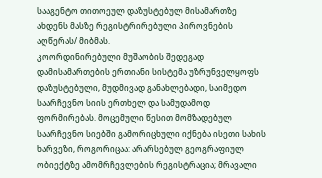სააგენტო თითოეულ დაზუსტებულ მისამართზე ახდენს მასზე რეგისტრირებული პიროვნების აღწერას/ მიბმას.
კოორდინირებული მუშაობის შედეგად დამისამართების ერთიანი სისტემა უზრუნველყოფს დაზუსტებული, მუდმივად განახლებადი, საიმედო საარჩევნო სიის ერთხელ და სამუდამოდ ფორმირებას. მოცემული წესით მომზადებულ საარჩევნო სიებში გამორიცხული იქნება ისეთი სახის ხარვეზი, როგორიცაა: არარსებულ გეოგრაფიულ ობიექტზე ამომრჩევლების რეგისტრაცია; მრავალი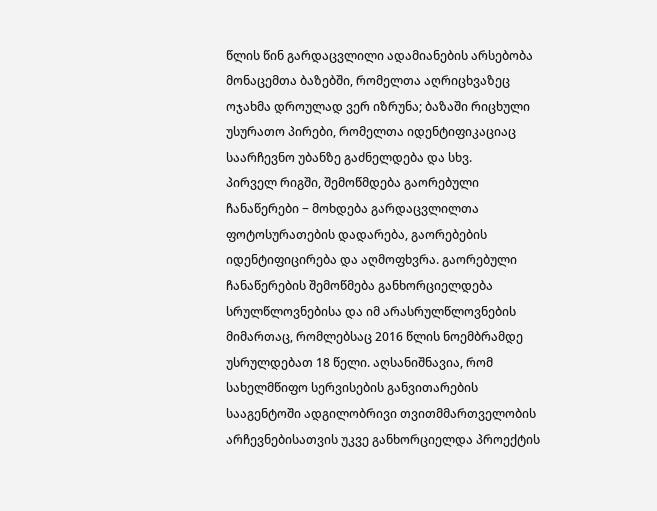წლის წინ გარდაცვლილი ადამიანების არსებობა მონაცემთა ბაზებში, რომელთა აღრიცხვაზეც ოჯახმა დროულად ვერ იზრუნა; ბაზაში რიცხული უსურათო პირები, რომელთა იდენტიფიკაციაც საარჩევნო უბანზე გაძნელდება და სხვ.
პირველ რიგში, შემოწმდება გაორებული ჩანაწერები − მოხდება გარდაცვლილთა ფოტოსურათების დადარება, გაორებების იდენტიფიცირება და აღმოფხვრა. გაორებული ჩანაწერების შემოწმება განხორციელდება სრულწლოვნებისა და იმ არასრულწლოვნების მიმართაც, რომლებსაც 2016 წლის ნოემბრამდე უსრულდებათ 18 წელი. აღსანიშნავია, რომ სახელმწიფო სერვისების განვითარების სააგენტოში ადგილობრივი თვითმმართველობის არჩევნებისათვის უკვე განხორციელდა პროექტის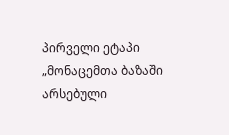პირველი ეტაპი „მონაცემთა ბაზაში არსებული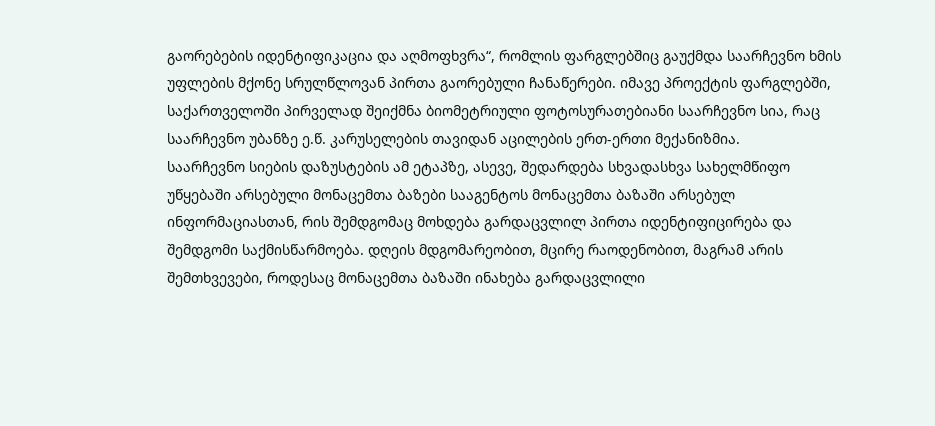გაორებების იდენტიფიკაცია და აღმოფხვრა“, რომლის ფარგლებშიც გაუქმდა საარჩევნო ხმის უფლების მქონე სრულწლოვან პირთა გაორებული ჩანაწერები. იმავე პროექტის ფარგლებში, საქართველოში პირველად შეიქმნა ბიომეტრიული ფოტოსურათებიანი საარჩევნო სია, რაც საარჩევნო უბანზე ე.წ. კარუსელების თავიდან აცილების ერთ-ერთი მექანიზმია.
საარჩევნო სიების დაზუსტების ამ ეტაპზე, ასევე, შედარდება სხვადასხვა სახელმწიფო უწყებაში არსებული მონაცემთა ბაზები სააგენტოს მონაცემთა ბაზაში არსებულ ინფორმაციასთან, რის შემდგომაც მოხდება გარდაცვლილ პირთა იდენტიფიცირება და შემდგომი საქმისწარმოება. დღეის მდგომარეობით, მცირე რაოდენობით, მაგრამ არის შემთხვევები, როდესაც მონაცემთა ბაზაში ინახება გარდაცვლილი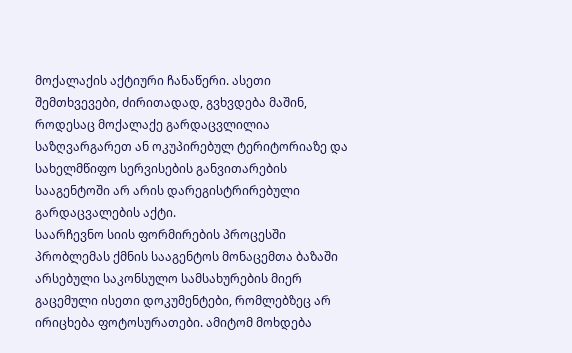მოქალაქის აქტიური ჩანაწერი. ასეთი შემთხვევები, ძირითადად, გვხვდება მაშინ, როდესაც მოქალაქე გარდაცვლილია საზღვარგარეთ ან ოკუპირებულ ტერიტორიაზე და სახელმწიფო სერვისების განვითარების სააგენტოში არ არის დარეგისტრირებული გარდაცვალების აქტი.
საარჩევნო სიის ფორმირების პროცესში პრობლემას ქმნის სააგენტოს მონაცემთა ბაზაში არსებული საკონსულო სამსახურების მიერ გაცემული ისეთი დოკუმენტები, რომლებზეც არ ირიცხება ფოტოსურათები. ამიტომ მოხდება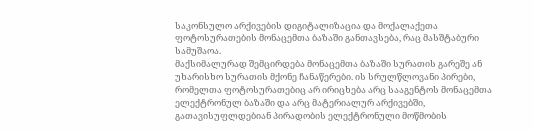საკონსულო არქივების დიგიტალიზაცია და მოქალაქეთა ფოტოსურათების მონაცემთა ბაზაში განთავსება, რაც მასშტაბური სამუშაოა.
მაქსიმალურად შემცირდება მონაცემთა ბაზაში სურათის გარეშე ან უხარისხო სურათის მქონე ჩანაწერები. ის სრულწლოვანი პირები, რომელთა ფოტოსურათებიც არ ირიცხება არც სააგენტოს მონაცემთა ელექტრონულ ბაზაში და არც მატერიალურ არქივებში, გათავისუფლდებიან პირადობის ელექტრონული მოწმობის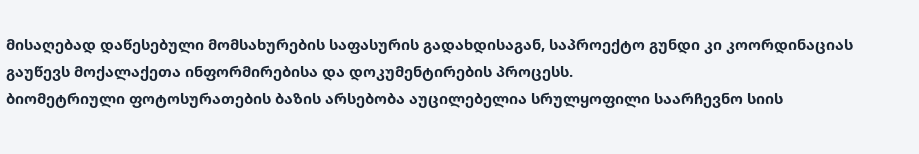მისაღებად დაწესებული მომსახურების საფასურის გადახდისაგან, საპროექტო გუნდი კი კოორდინაციას გაუწევს მოქალაქეთა ინფორმირებისა და დოკუმენტირების პროცესს.
ბიომეტრიული ფოტოსურათების ბაზის არსებობა აუცილებელია სრულყოფილი საარჩევნო სიის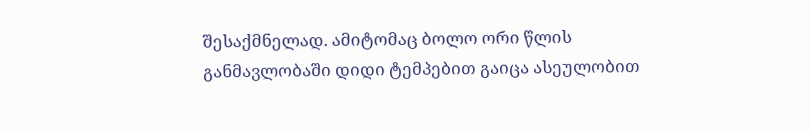შესაქმნელად. ამიტომაც ბოლო ორი წლის განმავლობაში დიდი ტემპებით გაიცა ასეულობით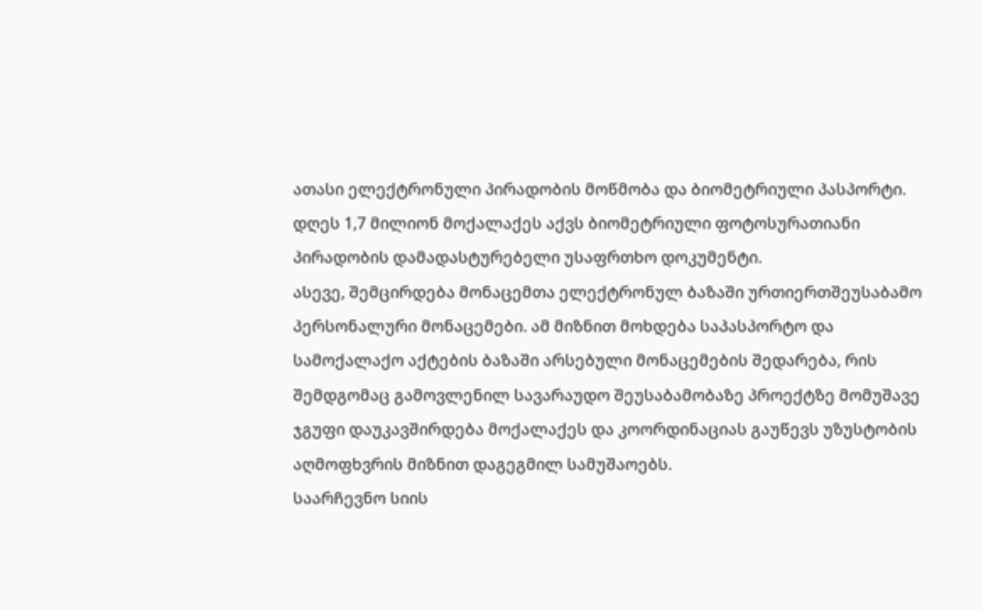ათასი ელექტრონული პირადობის მოწმობა და ბიომეტრიული პასპორტი. დღეს 1,7 მილიონ მოქალაქეს აქვს ბიომეტრიული ფოტოსურათიანი პირადობის დამადასტურებელი უსაფრთხო დოკუმენტი.
ასევე, შემცირდება მონაცემთა ელექტრონულ ბაზაში ურთიერთშეუსაბამო პერსონალური მონაცემები. ამ მიზნით მოხდება საპასპორტო და სამოქალაქო აქტების ბაზაში არსებული მონაცემების შედარება, რის შემდგომაც გამოვლენილ სავარაუდო შეუსაბამობაზე პროექტზე მომუშავე ჯგუფი დაუკავშირდება მოქალაქეს და კოორდინაციას გაუწევს უზუსტობის აღმოფხვრის მიზნით დაგეგმილ სამუშაოებს.
საარჩევნო სიის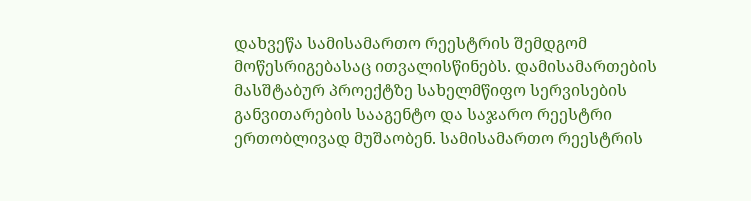დახვეწა სამისამართო რეესტრის შემდგომ მოწესრიგებასაც ითვალისწინებს. დამისამართების მასშტაბურ პროექტზე სახელმწიფო სერვისების განვითარების სააგენტო და საჯარო რეესტრი ერთობლივად მუშაობენ. სამისამართო რეესტრის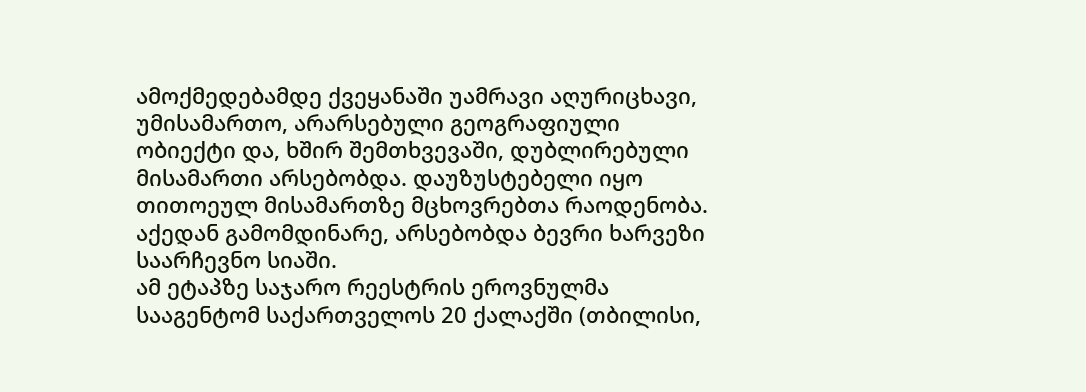ამოქმედებამდე ქვეყანაში უამრავი აღურიცხავი, უმისამართო, არარსებული გეოგრაფიული ობიექტი და, ხშირ შემთხვევაში, დუბლირებული მისამართი არსებობდა. დაუზუსტებელი იყო თითოეულ მისამართზე მცხოვრებთა რაოდენობა. აქედან გამომდინარე, არსებობდა ბევრი ხარვეზი საარჩევნო სიაში.
ამ ეტაპზე საჯარო რეესტრის ეროვნულმა სააგენტომ საქართველოს 20 ქალაქში (თბილისი,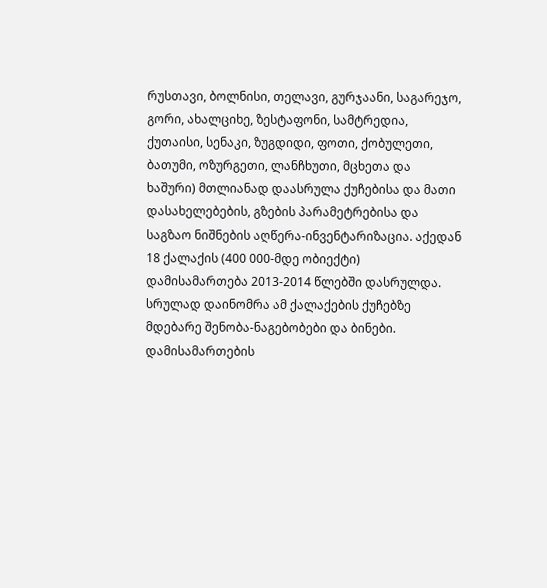რუსთავი, ბოლნისი, თელავი, გურჯაანი, საგარეჯო, გორი, ახალციხე, ზესტაფონი, სამტრედია, ქუთაისი, სენაკი, ზუგდიდი, ფოთი, ქობულეთი, ბათუმი, ოზურგეთი, ლანჩხუთი, მცხეთა და ხაშური) მთლიანად დაასრულა ქუჩებისა და მათი დასახელებების, გზების პარამეტრებისა და საგზაო ნიშნების აღწერა-ინვენტარიზაცია. აქედან 18 ქალაქის (400 000-მდე ობიექტი) დამისამართება 2013-2014 წლებში დასრულდა. სრულად დაინომრა ამ ქალაქების ქუჩებზე მდებარე შენობა-ნაგებობები და ბინები. დამისამართების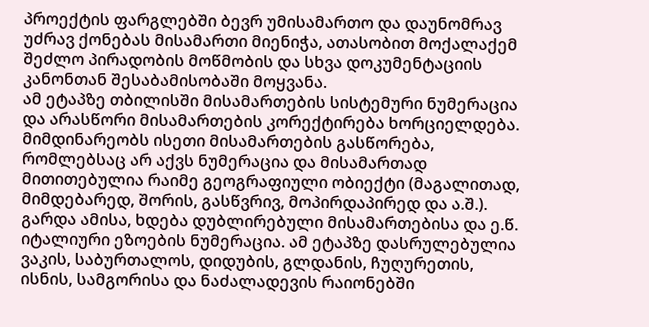პროექტის ფარგლებში ბევრ უმისამართო და დაუნომრავ უძრავ ქონებას მისამართი მიენიჭა, ათასობით მოქალაქემ შეძლო პირადობის მოწმობის და სხვა დოკუმენტაციის კანონთან შესაბამისობაში მოყვანა.
ამ ეტაპზე თბილისში მისამართების სისტემური ნუმერაცია და არასწორი მისამართების კორექტირება ხორციელდება. მიმდინარეობს ისეთი მისამართების გასწორება, რომლებსაც არ აქვს ნუმერაცია და მისამართად მითითებულია რაიმე გეოგრაფიული ობიექტი (მაგალითად, მიმდებარედ, შორის, გასწვრივ, მოპირდაპირედ და ა.შ.). გარდა ამისა, ხდება დუბლირებული მისამართებისა და ე.წ. იტალიური ეზოების ნუმერაცია. ამ ეტაპზე დასრულებულია ვაკის, საბურთალოს, დიდუბის, გლდანის, ჩუღურეთის, ისნის, სამგორისა და ნაძალადევის რაიონებში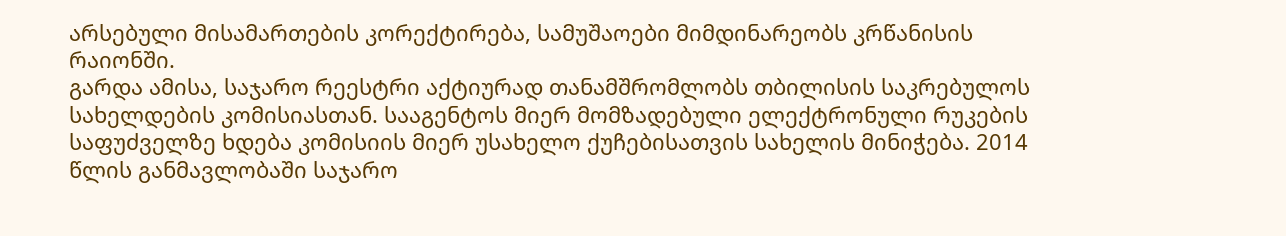არსებული მისამართების კორექტირება, სამუშაოები მიმდინარეობს კრწანისის რაიონში.
გარდა ამისა, საჯარო რეესტრი აქტიურად თანამშრომლობს თბილისის საკრებულოს სახელდების კომისიასთან. სააგენტოს მიერ მომზადებული ელექტრონული რუკების საფუძველზე ხდება კომისიის მიერ უსახელო ქუჩებისათვის სახელის მინიჭება. 2014 წლის განმავლობაში საჯარო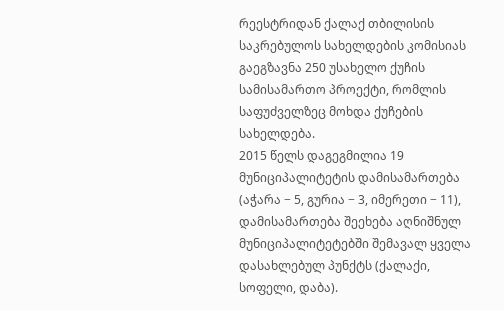რეესტრიდან ქალაქ თბილისის საკრებულოს სახელდების კომისიას გაეგზავნა 250 უსახელო ქუჩის სამისამართო პროექტი, რომლის საფუძველზეც მოხდა ქუჩების სახელდება.
2015 წელს დაგეგმილია 19 მუნიციპალიტეტის დამისამართება (აჭარა − 5, გურია − 3, იმერეთი − 11), დამისამართება შეეხება აღნიშნულ მუნიციპალიტეტებში შემავალ ყველა დასახლებულ პუნქტს (ქალაქი, სოფელი, დაბა).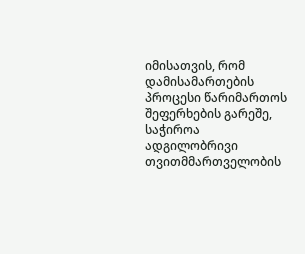იმისათვის, რომ დამისამართების პროცესი წარიმართოს შეფერხების გარეშე, საჭიროა ადგილობრივი თვითმმართველობის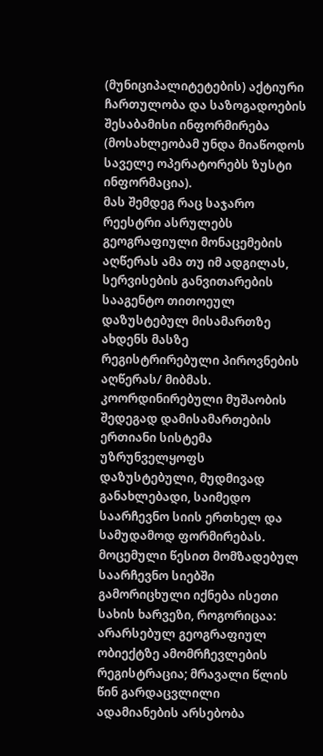(მუნიციპალიტეტების) აქტიური ჩართულობა და საზოგადოების შესაბამისი ინფორმირება (მოსახლეობამ უნდა მიაწოდოს საველე ოპერატორებს ზუსტი ინფორმაცია).
მას შემდეგ რაც საჯარო რეესტრი ასრულებს გეოგრაფიული მონაცემების აღწერას ამა თუ იმ ადგილას, სერვისების განვითარების სააგენტო თითოეულ დაზუსტებულ მისამართზე ახდენს მასზე რეგისტრირებული პიროვნების აღწერას/ მიბმას.
კოორდინირებული მუშაობის შედეგად დამისამართების ერთიანი სისტემა უზრუნველყოფს დაზუსტებული, მუდმივად განახლებადი, საიმედო საარჩევნო სიის ერთხელ და სამუდამოდ ფორმირებას. მოცემული წესით მომზადებულ საარჩევნო სიებში გამორიცხული იქნება ისეთი სახის ხარვეზი, როგორიცაა: არარსებულ გეოგრაფიულ ობიექტზე ამომრჩევლების რეგისტრაცია; მრავალი წლის წინ გარდაცვლილი ადამიანების არსებობა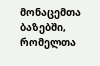მონაცემთა ბაზებში, რომელთა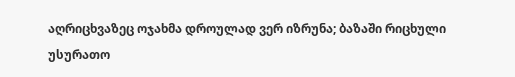აღრიცხვაზეც ოჯახმა დროულად ვერ იზრუნა; ბაზაში რიცხული უსურათო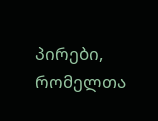პირები, რომელთა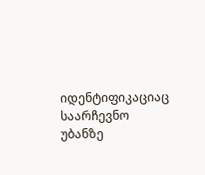იდენტიფიკაციაც საარჩევნო უბანზე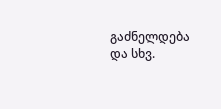გაძნელდება და სხვ.